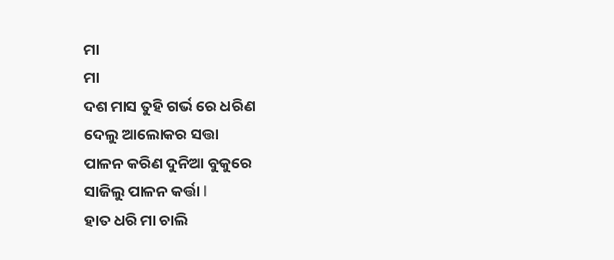ମା
ମା
ଦଶ ମାସ ତୁହି ଗର୍ଭ ରେ ଧରିଣ
ଦେଲୁ ଆଲୋକର ସତ୍ତା
ପାଳନ କରିଣ ଦୁନିଆ ବୁକୁରେ
ସାଜିଲୁ ପାଳନ କର୍ତ୍ତା l
ହାତ ଧରି ମା ଚାଲି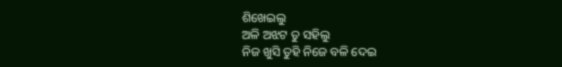ଶିଖେଇଲୁ
ଅଳି ଅଝଟ ତୁ ସହିଲୁ
ନିଜ ଖୁସି ତୁହି ନିଜେ ବଳି ଦେଇ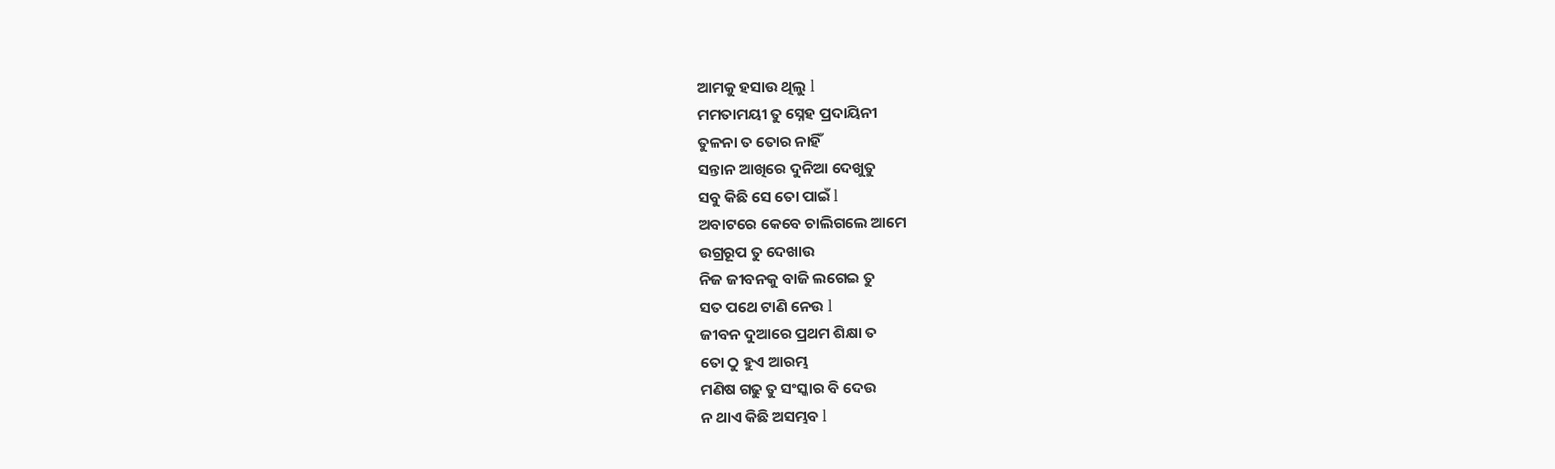ଆମକୁ ହସାଉ ଥିଲୁ l
ମମତାମୟୀ ତୁ ସ୍ନେହ ପ୍ରଦାୟିନୀ
ତୁଳନା ତ ତୋର ନାହିଁ
ସନ୍ତାନ ଆଖିରେ ଦୁନିଆ ଦେଖୁତୁ
ସବୁ କିଛି ସେ ତୋ ପାଇଁ l
ଅବାଟରେ କେବେ ଚାଲିଗଲେ ଆମେ
ଉଗ୍ରରୂପ ତୁ ଦେଖାଉ
ନିଜ ଜୀବନକୁ ବାଜି ଲଗେଇ ତୁ
ସତ ପଥେ ଟାଣି ନେଉ l
ଜୀବନ ଦୁଆରେ ପ୍ରଥମ ଶିକ୍ଷା ତ
ତୋ ଠୁ ହୁଏ ଆରମ୍ଭ
ମଣିଷ ଗଢୁ ତୁ ସଂସ୍କାର ବି ଦେଉ
ନ ଥାଏ କିଛି ଅସମ୍ଭବ l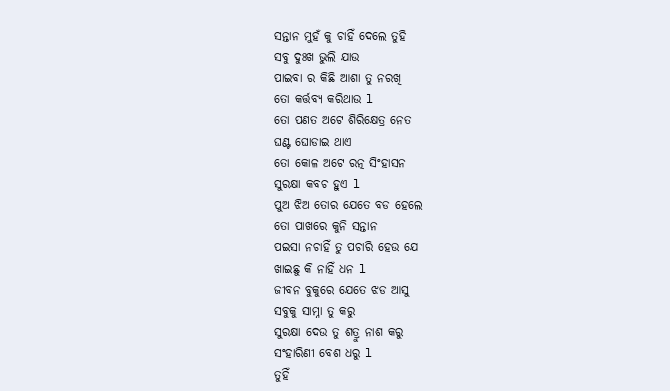ସନ୍ତାନ ମୁହଁ କୁ ଚାହିଁ ଦେଲେ ତୁହି
ସବୁ ଦୁଃଖ ଭୁଲି ଯାଉ
ପାଇବା ର କିଛି ଆଶା ତୁ ନରଖି
ତୋ କର୍ତ୍ତବ୍ୟ କରିଥାଉ l
ତୋ ପଣତ ଅଟେ ଶିରିକ୍ଷେତ୍ର ନେତ
ଘଣ୍ଟ ଘୋଡାଇ ଥାଏ
ତୋ କୋଳ ଅଟେ ରତ୍ନ ସିଂହାସନ
ସୁରକ୍ଷା କବଚ ହୁଏ l
ପୁଅ ଝିଅ ତୋର ଯେତେ ବଡ ହେଲେ
ତୋ ପାଖରେ କୁନି ସନ୍ତାନ
ପଇସା ନଚାହିଁ ତୁ ପଚାରି ହେଉ ଯେ
ଖାଇଛୁ କି ନାହିଁ ଧନ l
ଜୀବନ ବୁକୁରେ ଯେତେ ଝଡ ଆସୁ
ସବୁକୁ ସାମ୍ନା ତୁ କରୁ
ସୁରକ୍ଷା ଦେଉ ତୁ ଶତ୍ରୁ ନାଶ କରୁ
ସଂହାରିଣୀ ବେଶ ଧରୁ l
ତୁହିଁ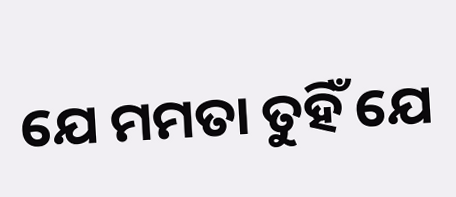ଯେ ମମତା ତୁହିଁ ଯେ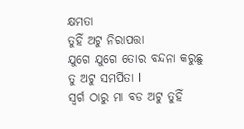କ୍ଷମତା
ତୁହିଁ ଅଟୁ ନିରାପତ୍ତା
ଯୁଗେ ଯୁଗେ ତୋର ବନ୍ଦନା କରୁଛୁ
ତୁ ଅଟୁ ସମର୍ପିତା l
ସ୍ୱର୍ଗ ଠାରୁ ମା ବଡ ଅଟୁ ତୁହିଁ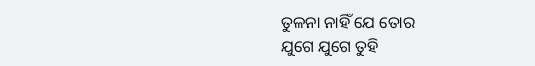ତୁଳନା ନାହିଁ ଯେ ତୋର
ଯୁଗେ ଯୁଗେ ତୁହି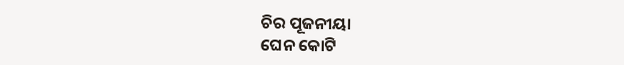ଚିର ପୂଜନୀୟା
ଘେନ କୋଟି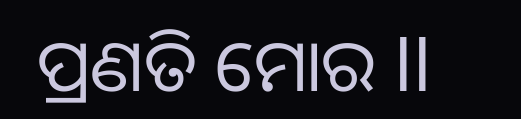ପ୍ରଣତି ମୋର ll